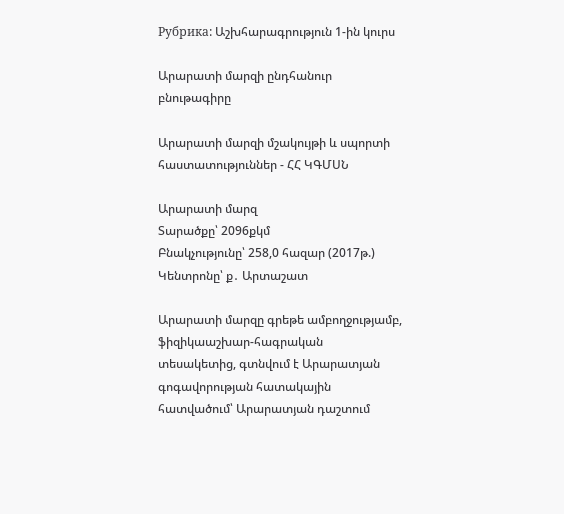Рубрика: Աշխհարագրություն 1-ին կուրս

Արարատի մարզի ընդհանուր բնութագիրը

Արարատի մարզի մշակույթի և սպորտի հաստատություններ - ՀՀ ԿԳՄՍՆ

Արարատի մարզ
Տարածքը՝ 2096քկմ
Բնակչությունը՝ 258,0 հազար (2017թ.)
Կենտրոնը՝ ք․ Արտաշատ

Արարատի մարզը գրեթե ամբողջությամբ, ֆիզիկաաշխար-հագրական տեսակետից, գտնվում է Արարատյան գոգավորության հատակային հատվածում՝ Արարատյան դաշտում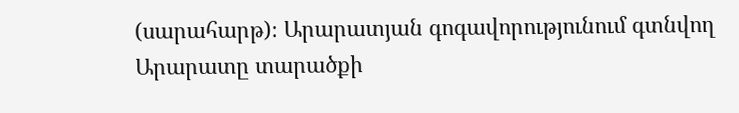(սարահարթ)։ Արարատյան գոգավորությունում գտնվող Արարատը տարածքի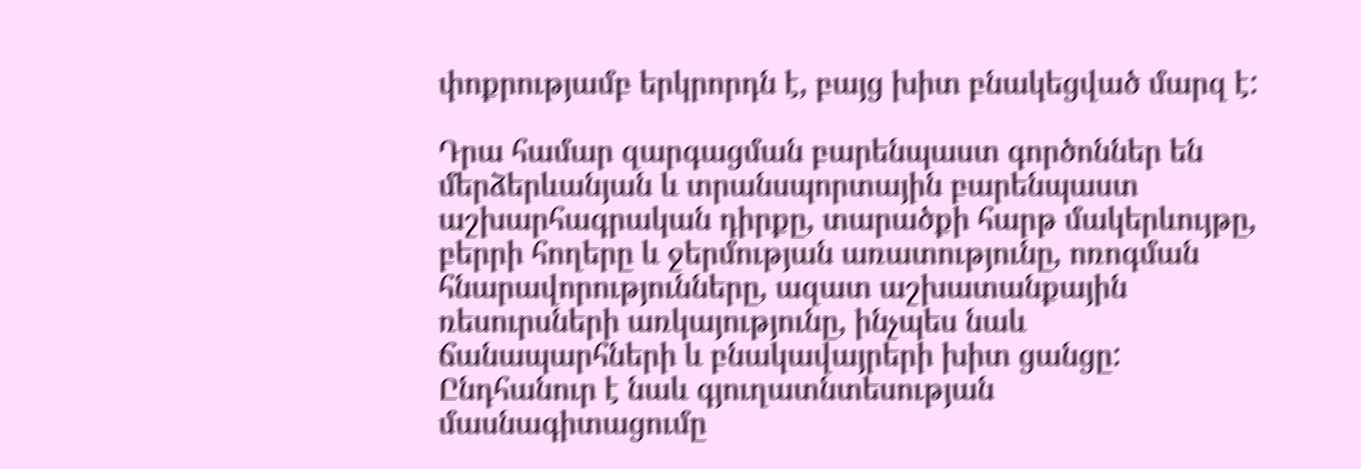փոքրությամբ երկրորդն է, բայց խիտ բնակեցված մարզ է:

Դրա համար զարգացման բարենպաստ գործոններ են մերձերևանյան և տրանսպորտային բարենպաստ աշխարհագրական դիրքը, տարածքի հարթ մակերևույթը, բերրի հողերը և ջերմության առատությունը, ոռոգման հնարավորությունները, ազատ աշխատանքային ռեսուրսների առկայությունը, ինչպես նաև ճանապարհների և բնակավայրերի խիտ ցանցը: Ընդհանուր է նաև գյուղատնտեսության մասնագիտացումը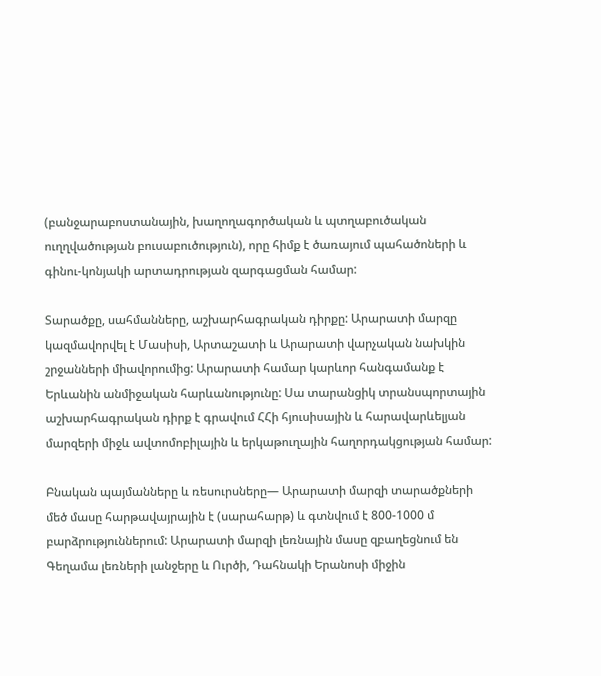(բանջարաբոստանային, խաղողագործական և պտղաբուծական ուղղվածության բուսաբուծություն), որը հիմք է ծառայում պահածոների և գինու-կոնյակի արտադրության զարգացման համար:

Տարածքը, սահմանները, աշխարհագրական դիրքը: Արարատի մարզը կազմավորվել է Մասիսի, Արտաշատի և Արարատի վարչական նախկին շրջանների միավորումից: Արարատի համար կարևոր հանգամանք է Երևանին անմիջական հարևանությունը: Սա տարանցիկ տրանսպորտային աշխարհագրական դիրք է գրավում ՀՀի հյուսիսային և հարավարևելյան մարզերի միջև ավտոմոբիլային և երկաթուղային հաղորդակցության համար:

Բնական պայմանները և ռեսուրսները— Արարատի մարզի տարածքների մեծ մասը հարթավայրային է (սարահարթ) և գտնվում է 800-1000 մ բարձրություններում: Արարատի մարզի լեռնային մասը զբաղեցնում են Գեղամա լեռների լանջերը և Ուրծի, Դահնակի Երանոսի միջին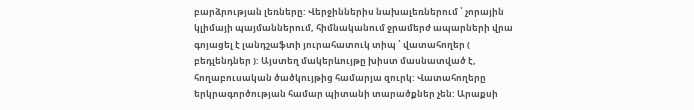բարձրության լեռները: Վերջիններիս նախալեռներում ՝ չորային կլիմայի պայմաններում, հիմնականում ջրամերժ ապարների վրա գոյացել է լանդշաֆտի յուրահատուկ տիպ ՝ վատահողեր ( բեդլենդներ ): Այստեղ մակերևույթը խիստ մասնատված է, հողաբուսական ծածկույթից համարյա զուրկ: Վատահողերը երկրագործության համար պիտանի տարածքներ չեն: Արաքսի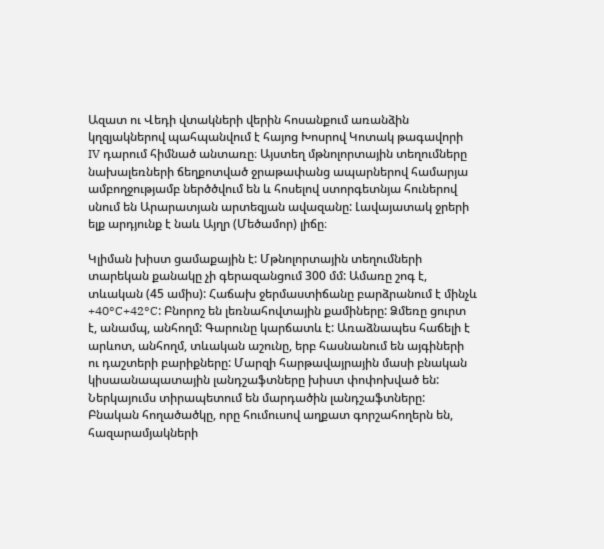Ազատ ու Վեդի վտակների վերին հոսանքում առանձին կղզյակներով պահպանվում է հայոց Խոսրով Կոտակ թագավորի IV դարում հիմնած անտառը։ Այստեղ մթնոլորտային տեղումները նախալեռների ճեղքոտված ջրաթափանց ապարներով համարյա ամբողջությամբ ներծծվում են և հոսելով ստորգետնյա հուներով սնում են Արարատյան արտեզյան ավազանը: Լավայատակ ջրերի ելք արդյունք է նաև Այղր (Մեծամոր) լիճը։

Կլիման խիստ ցամաքային է: Մթնոլորտային տեղումների տարեկան քանակը չի գերազանցում 300 մմ: Ամառը շոգ է, տևական (45 ամիս): Հաճախ ջերմաստիճանը բարձրանում է մինչև +40°C+42°C: Բնորոշ են լեռնահովտային քամիները: Ձմեռը ցուրտ է, անամպ, անհողմ: Գարունը կարճատև է: Առաձնապես հաճելի է արևոտ, անհողմ, տևական աշունը, երբ հասնանում են այգիների ու դաշտերի բարիքները: Մարզի հարթավայրային մասի բնական կիսաանապատային լանդշաֆտները խիստ փոփոխված են: Ներկայումս տիրապետում են մարդածին լանդշաֆտները: Բնական հողածածկը, որը հումուսով աղքատ գորշահողերն են, հազարամյակների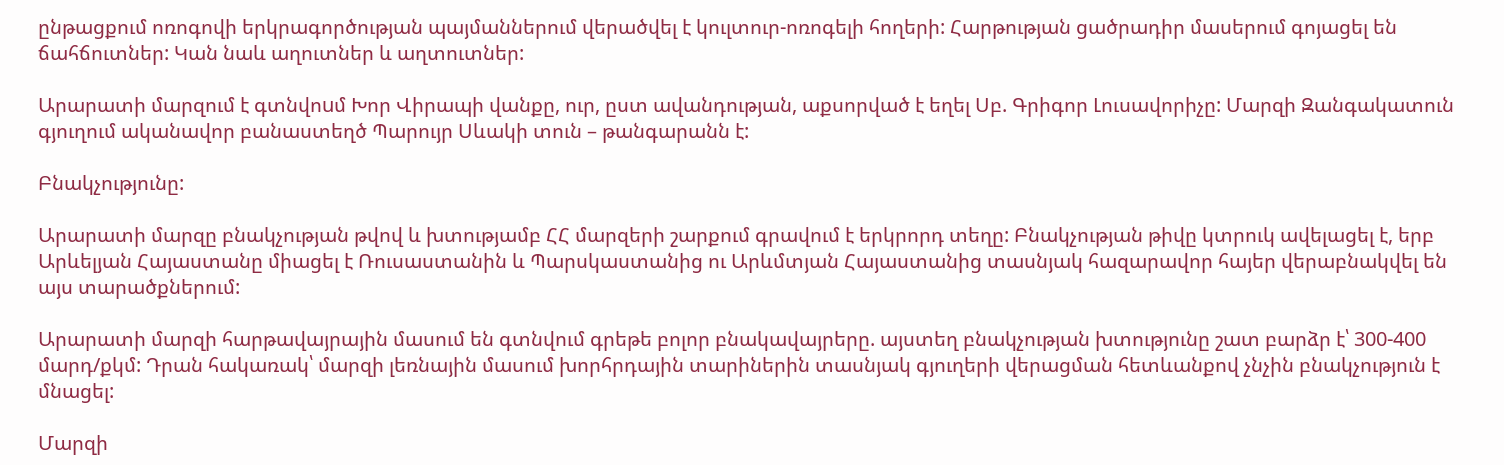ընթացքում ոռոգովի երկրագործության պայմաններում վերածվել է կուլտուր-ոռոգելի հողերի: Հարթության ցածրադիր մասերում գոյացել են ճահճուտներ: Կան նաև աղուտներ և աղտուտներ:

Արարատի մարզում է գտնվոuմ Խոր Վիրապի վանքը, ուր, ըստ ավանդության, աքսորված է եղել Սբ. Գրիգոր Լուսավորիչը: Մարզի Զանգակատուն գյուղում ականավոր բանաստեղծ Պարույր Սևակի տուն – թանգարանն է:

Բնակչությունը:

Արարատի մարզը բնակչության թվով և խտությամբ ՀՀ մարզերի շարքում գրավում է երկրորդ տեղը: Բնակչության թիվը կտրուկ ավելացել է, երբ Արևելյան Հայաստանը միացել է Ռուսաստանին և Պարսկաստանից ու Արևմտյան Հայաստանից տասնյակ հազարավոր հայեր վերաբնակվել են այս տարածքներում:

Արարատի մարզի հարթավայրային մասում են գտնվում գրեթե բոլոր բնակավայրերը. այստեղ բնակչության խտությունը շատ բարձր է՝ 300-400 մարդ/քկմ: Դրան հակառակ՝ մարզի լեռնային մասում խորհրդային տարիներին տասնյակ գյուղերի վերացման հետևանքով չնչին բնակչություն է մնացել:

Մարզի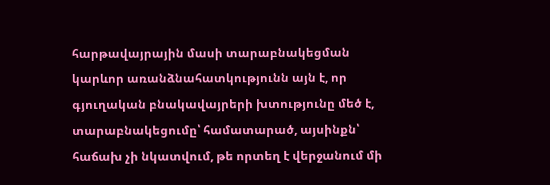հարթավայրային մասի տարաբնակեցման կարևոր առանձնահատկությունն այն է, որ գյուղական բնակավայրերի խտությունը մեծ է, տարաբնակեցումը՝ համատարած, այսինքն՝ հաճախ չի նկատվում, թե որտեղ է վերջանում մի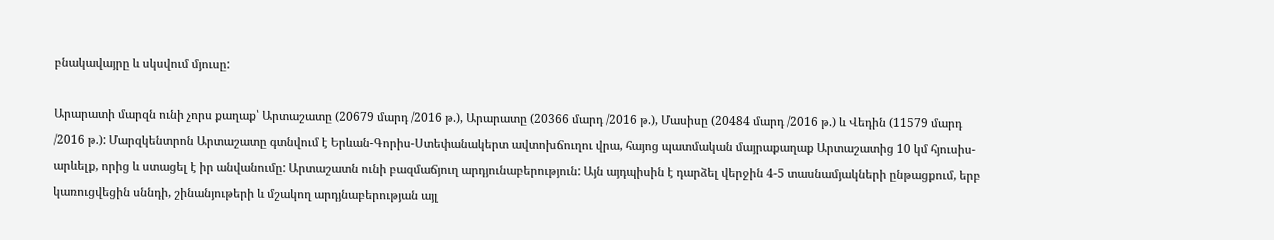բնակավայրը և սկսվում մյուսը:

Արարատի մարզն ունի չորս քաղաք՝ Արտաշատը (20679 մարդ /2016 թ.), Արարատը (20366 մարդ /2016 թ.), Մասիսը (20484 մարդ /2016 թ.) և Վեդին (11579 մարդ /2016 թ.): Մարզկենտրոն Արտաշատը գտնվում է Երևան-Գորիս-Ստեփանակերտ ավտոխճուղու վրա, հայոց պատմական մայրաքաղաք Արտաշատից 10 կմ հյուսիս-արևելք, որից և ստացել է իր անվանումը: Արտաշատն ունի բազմաճյուղ արդյունաբերություն: Այն այդպիսին է դարձել վերջին 4-5 տասնամյակների ընթացքում, երբ կառուցվեցին սննդի, շինանյութերի և մշակող արդյնաբերության այլ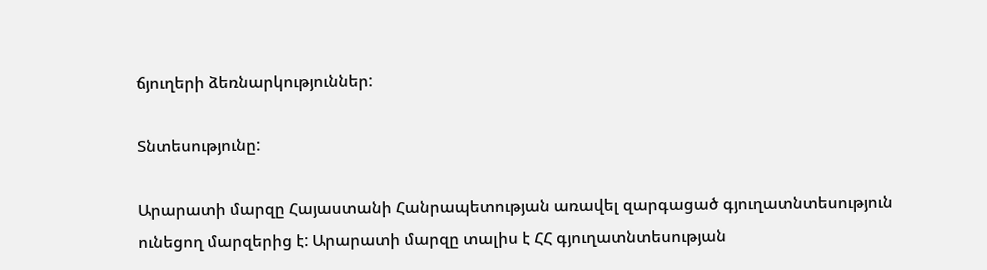ճյուղերի ձեռնարկություններ:

Տնտեսությունը:

Արարատի մարզը Հայաստանի Հանրապետության առավել զարգացած գյուղատնտեսություն ունեցող մարզերից է: Արարատի մարզը տալիս է ՀՀ գյուղատնտեսության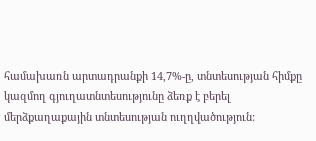համախառն արտադրանքի 14,7%-ը, տնտեսության հիմքը կազմող գյուղատնտեսությունը ձեռք է բերել մերձքաղաքային տնտեսության ուղղվածություն: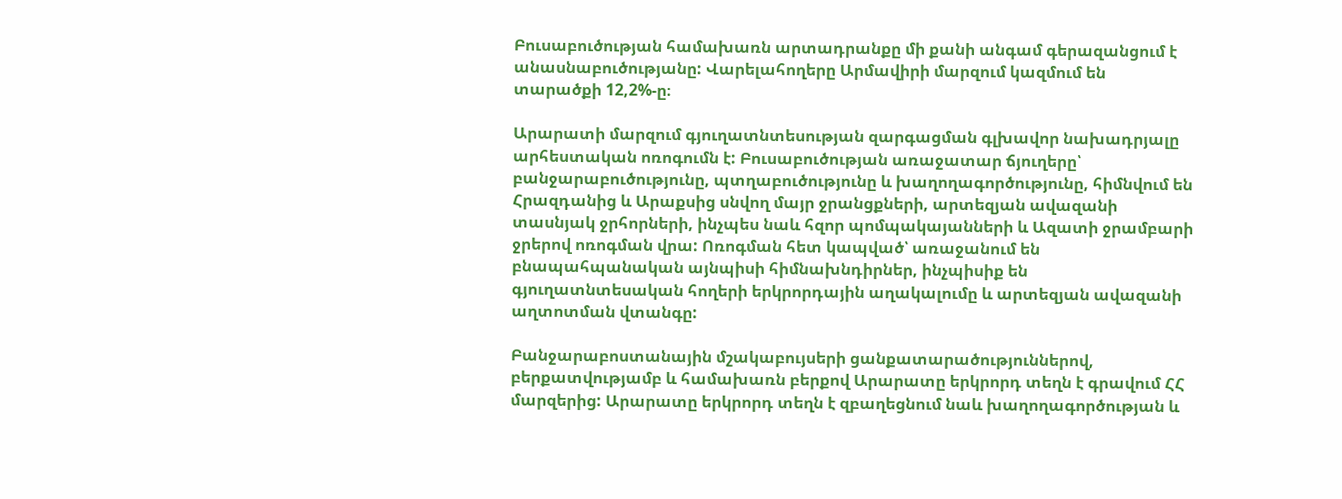Բուսաբուծության համախառն արտադրանքը մի քանի անգամ գերազանցում է անասնաբուծությանը: Վարելահողերը Արմավիրի մարզում կազմում են տարածքի 12,2%-ը։

Արարատի մարզում գյուղատնտեսության զարգացման գլխավոր նախադրյալը արհեստական ոռոգումն է: Բուսաբուծության առաջատար ճյուղերը՝ բանջարաբուծությունը, պտղաբուծությունը և խաղողագործությունը, հիմնվում են Հրազդանից և Արաքսից սնվող մայր ջրանցքների, արտեզյան ավազանի տասնյակ ջրհորների, ինչպես նաև հզոր պոմպակայանների և Ազատի ջրամբարի ջրերով ոռոգման վրա: Ոռոգման հետ կապված՝ առաջանում են բնապահպանական այնպիսի հիմնախնդիրներ, ինչպիսիք են գյուղատնտեսական հողերի երկրորդային աղակալումը և արտեզյան ավազանի աղտոտման վտանգը:

Բանջարաբոստանային մշակաբույսերի ցանքատարածություններով, բերքատվությամբ և համախառն բերքով Արարատը երկրորդ տեղն է գրավում ՀՀ մարզերից: Արարատը երկրորդ տեղն է զբաղեցնում նաև խաղողագործության և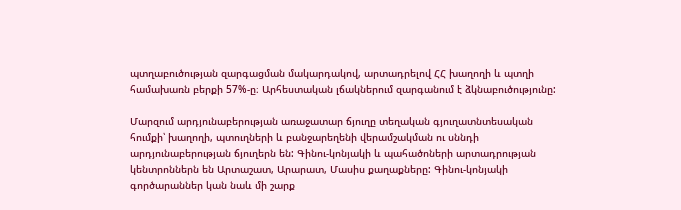պտղաբուծության զարգացման մակարդակով, արտադրելով ՀՀ խաղողի և պտղի համախառն բերքի 57%-ը։ Արհեստական լճակներում զարգանում է ձկնաբուծությունը:

Մարզում արդյունաբերության առաջատար ճյուղը տեղական գյուղատնտեսական հումքի՝ խաղողի, պտուղների և բանջարեղենի վերամշակման ու սննդի արդյունաբերության ճյուղերն են: Գինու-կոնյակի և պահածոների արտադրության կենտրոններն են Արտաշատ, Արարատ, Մասիս քաղաքները: Գինու-կոնյակի գործարաններ կան նաև մի շարք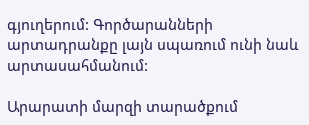գյուղերում: Գործարանների արտադրանքը լայն սպառում ունի նաև արտասահմանում:

Արարատի մարզի տարածքում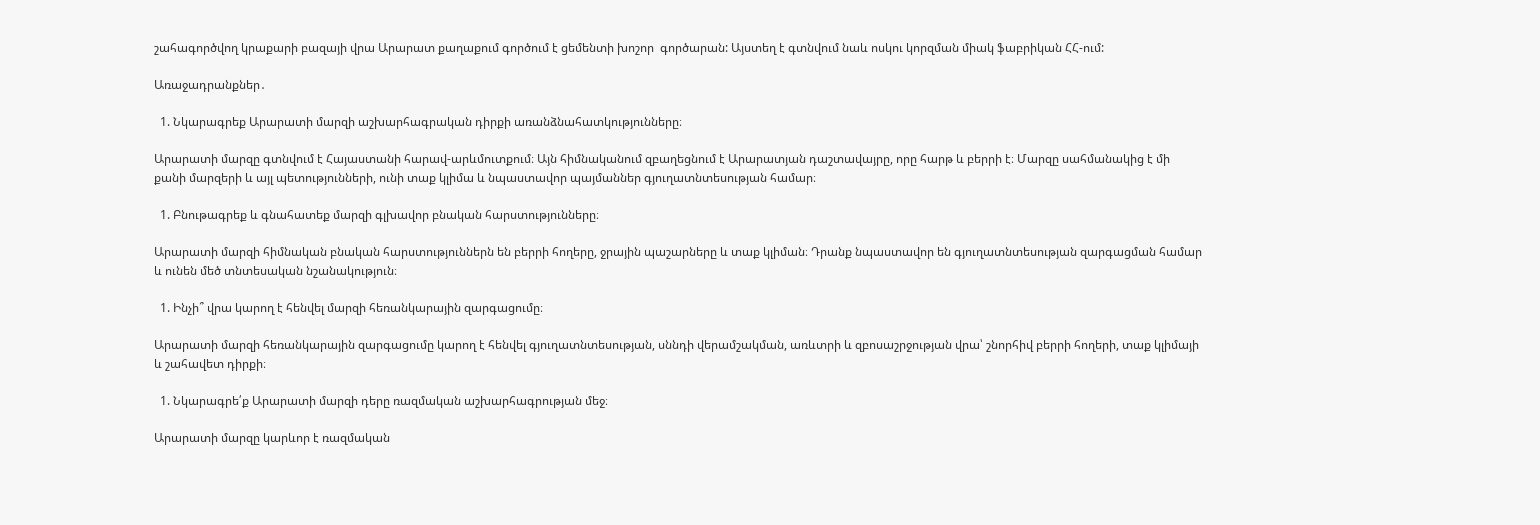շահագործվող կրաքարի բազայի վրա Արարատ քաղաքում գործում է ցեմենտի խոշոր  գործարան: Այստեղ է գտնվում նաև ոսկու կորզման միակ ֆաբրիկան ՀՀ-ում:

Առաջադրանքներ․

  1. Նկարագրեք Արարատի մարզի աշխարհագրական դիրքի առանձնահատկությունները։

Արարատի մարզը գտնվում է Հայաստանի հարավ-արևմուտքում։ Այն հիմնականում զբաղեցնում է Արարատյան դաշտավայրը, որը հարթ և բերրի է։ Մարզը սահմանակից է մի քանի մարզերի և այլ պետությունների, ունի տաք կլիմա և նպաստավոր պայմաններ գյուղատնտեսության համար։

  1. Բնութագրեք և գնահատեք մարզի գլխավոր բնական հարստությունները։

Արարատի մարզի հիմնական բնական հարստություններն են բերրի հողերը, ջրային պաշարները և տաք կլիման։ Դրանք նպաստավոր են գյուղատնտեսության զարգացման համար և ունեն մեծ տնտեսական նշանակություն։

  1. Ինչի՞ վրա կարող է հենվել մարզի հեռանկարային զարգացումը։

Արարատի մարզի հեռանկարային զարգացումը կարող է հենվել գյուղատնտեսության, սննդի վերամշակման, առևտրի և զբոսաշրջության վրա՝ շնորհիվ բերրի հողերի, տաք կլիմայի և շահավետ դիրքի։

  1. Նկարագրե՛ք Արարատի մարզի դերը ռազմական աշխարհագրության մեջ։

Արարատի մարզը կարևոր է ռազմական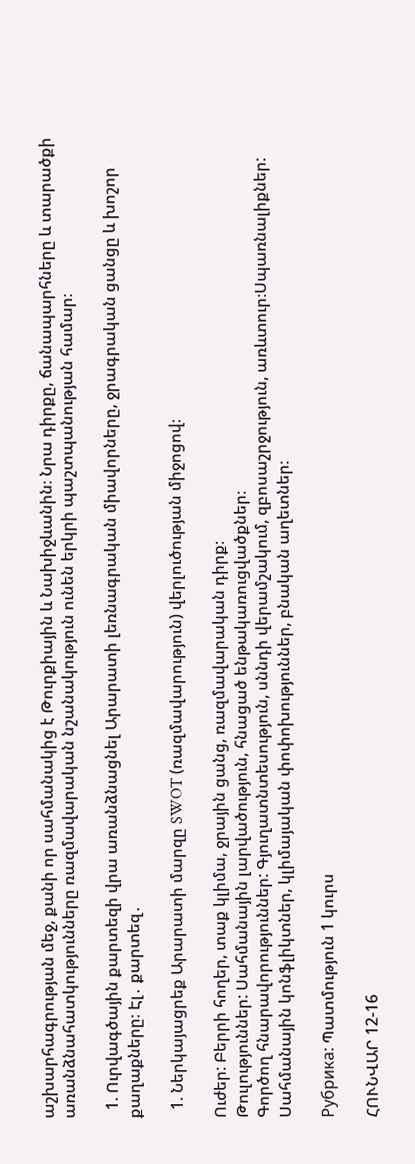աշխարհագրության մեջ, քանի որ սահմանակից է Թուրքիային և Նախիջևանին։ Նրա դիրքը, ճանապարհները և տարածքի առանձնահատկությունները ռազմավարական նշանակություն ունեն երկրի պաշտպանության համար։

  1. Ուրվագծային քարտեզի վրա առանձնացնել Արարատի լեռնագրական միավորները, ջրագրական ցանցը և խոշոր քաղաքները։ Էլ․ քարտեզ․

  1. Ներկայացրեք Արարատի մարզը SWOT (ռազմավարություն) վերլուծության միջոցով։

Ուժեր: Բերրի հողեր, տաք կլիմա, ջրային ցանց, ռազմավարական դիրք։
Թուլություններ: Սահմանային լարվածություն, հնացած ենթակառուցվածքներ։
Գործող հնարավորություններ: Գյուղատնտեսություն, սննդի վերամշակում, զբոսաշրջություն, առևտուր։Սպառնալիքներ: Սահմանային կոնֆլիկտներ, կլիմայական փոփոխություններ, բնական աղետներ։

Рубрика: Պատմություն 1 կուրս

ՀՈՒՆՎԱՐ 12-16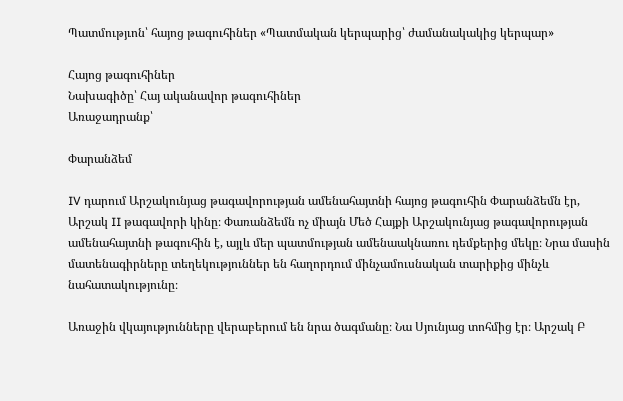Պատմությւոն՝ հայոց թագուհիներ «Պատմական կերպարից՝ ժամանակակից կերպար»

Հայոց թագուհիներ
Նախագիծը՝ Հայ ականավոր թագուհիներ
Առաջադրանք՝

Փարանձեմ

IV դարում Արշակունյաց թագավորության ամենահայտնի հայոց թագուհին Փարանձեմն էր, Արշակ II թագավորի կինը։ Փառանձեմն ոչ միայն Մեծ Հայքի Արշակունյաց թագավորության ամենահայտնի թագուհին է, այլև մեր պատմության ամենաակնառու դեմքերից մեկը։ Նրա մասին մատենագիրները տեղեկություններ են հաղորդում մինչամուսնական տարիքից մինչև նահատակությունը։

Առաջին վկայությունները վերաբերում են նրա ծագմանը։ Նա Սյունյաց տոհմից էր։ Արշակ Բ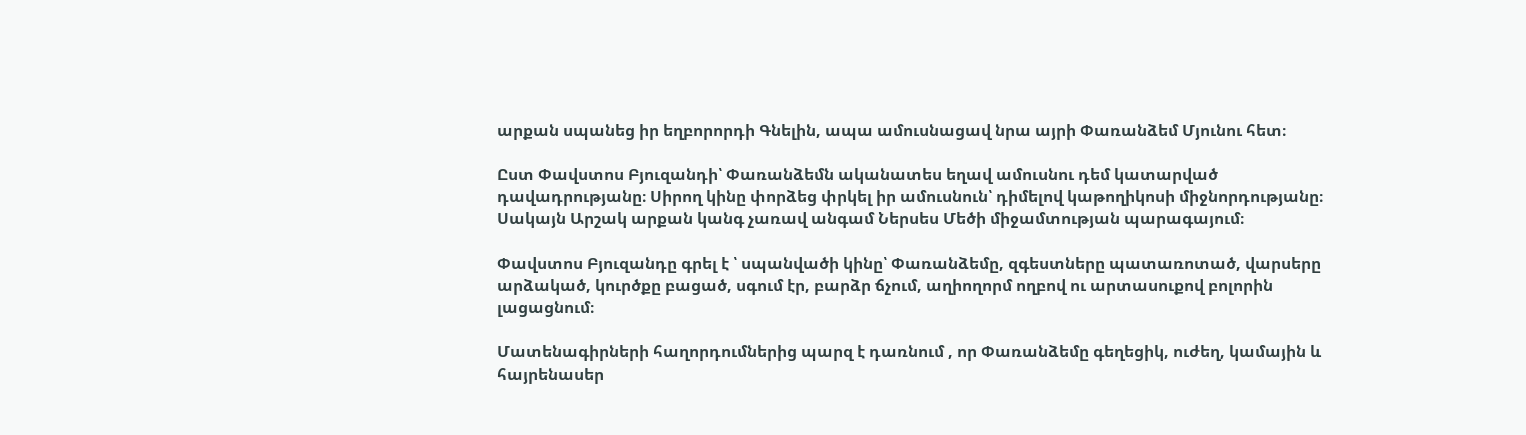արքան սպանեց իր եղբորորդի Գնելին, ապա ամուսնացավ նրա այրի Փառանձեմ Մյունու հետ։

Ըստ Փավստոս Բյուզանդի՝ Փառանձեմն ականատես եղավ ամուսնու դեմ կատարված դավադրությանը։ Սիրող կինը փորձեց փրկել իր ամուսնուն՝ դիմելով կաթողիկոսի միջնորդությանը։ Սակայն Արշակ արքան կանգ չառավ անգամ Ներսես Մեծի միջամտության պարագայում։

Փավստոս Բյուզանդը գրել է ՝ սպանվածի կինը՝ Փառանձեմը, զգեստները պատառոտած, վարսերը արձակած, կուրծքը բացած, սգում էր, բարձր ճչում, աղիողորմ ողբով ու արտասուքով բոլորին լացացնում։

Մատենագիրների հաղորդումներից պարզ է դառնում , որ Փառանձեմը գեղեցիկ, ուժեղ, կամային և հայրենասեր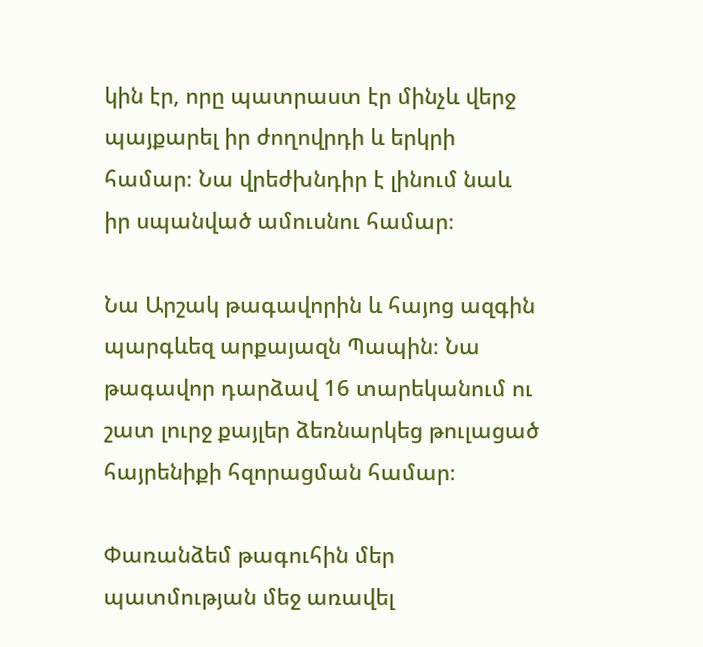կին էր, որը պատրաստ էր մինչև վերջ պայքարել իր ժողովրդի և երկրի համար։ Նա վրեժխնդիր է լինում նաև իր սպանված ամուսնու համար։

Նա Արշակ թագավորին և հայոց ազգին պարգևեզ արքայազն Պապին։ Նա թագավոր դարձավ 16 տարեկանում ու շատ լուրջ քայլեր ձեռնարկեց թուլացած հայրենիքի հզորացման համար։

Փառանձեմ թագուհին մեր պատմության մեջ առավել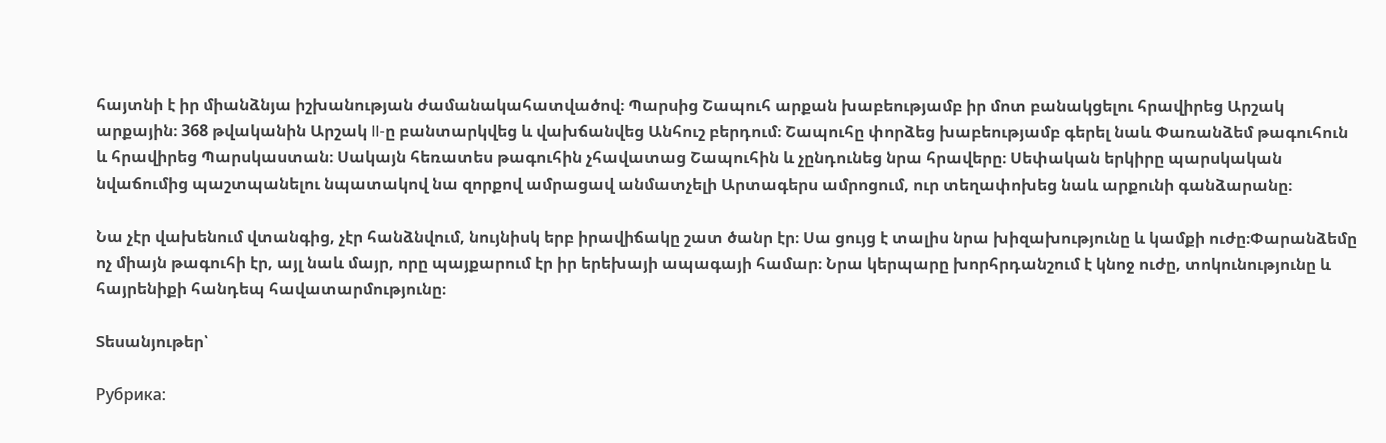հայտնի է իր միանձնյա իշխանության ժամանակահատվածով։ Պարսից Շապուհ արքան խաբեությամբ իր մոտ բանակցելու հրավիրեց Արշակ արքային։ 368 թվականին Արշակ II-ը բանտարկվեց և վախճանվեց Անհուշ բերդում։ Շապուհը փորձեց խաբեությամբ գերել նաև Փառանձեմ թագուհուն և հրավիրեց Պարսկաստան։ Սակայն հեռատես թագուհին չհավատաց Շապուհին և չընդունեց նրա հրավերը։ Սեփական երկիրը պարսկական նվաճումից պաշտպանելու նպատակով նա զորքով ամրացավ անմատչելի Արտագերս ամրոցում, ուր տեղափոխեց նաև արքունի գանձարանը։

Նա չէր վախենում վտանգից, չէր հանձնվում, նույնիսկ երբ իրավիճակը շատ ծանր էր։ Սա ցույց է տալիս նրա խիզախությունը և կամքի ուժը։Փարանձեմը ոչ միայն թագուհի էր, այլ նաև մայր, որը պայքարում էր իր երեխայի ապագայի համար։ Նրա կերպարը խորհրդանշում է կնոջ ուժը, տոկունությունը և հայրենիքի հանդեպ հավատարմությունը։

Տեսանյութեր՝

Рубрика: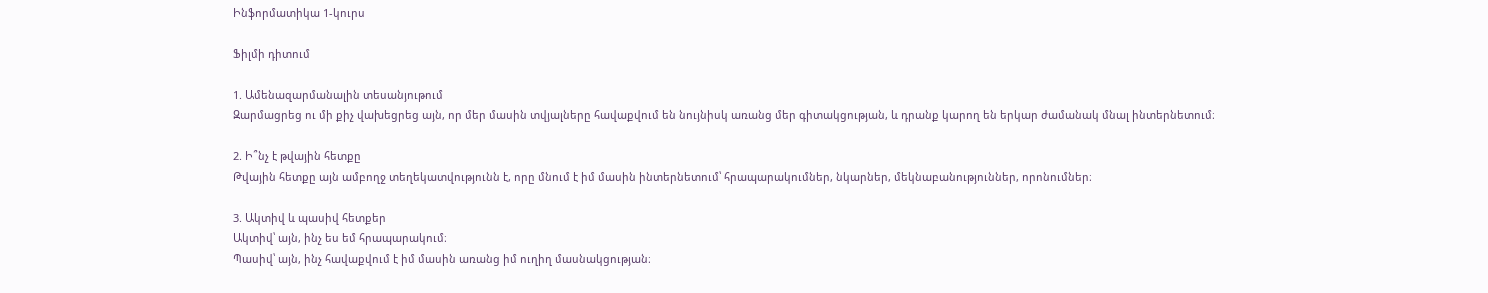Ինֆորմատիկա 1-կուրս

Ֆիլմի դիտում

1. Ամենազարմանալին տեսանյութում
Զարմացրեց ու մի քիչ վախեցրեց այն, որ մեր մասին տվյալները հավաքվում են նույնիսկ առանց մեր գիտակցության, և դրանք կարող են երկար ժամանակ մնալ ինտերնետում։

2. Ի՞նչ է թվային հետքը
Թվային հետքը այն ամբողջ տեղեկատվությունն է, որը մնում է իմ մասին ինտերնետում՝ հրապարակումներ, նկարներ, մեկնաբանություններ, որոնումներ։

3. Ակտիվ և պասիվ հետքեր
Ակտիվ՝ այն, ինչ ես եմ հրապարակում։
Պասիվ՝ այն, ինչ հավաքվում է իմ մասին առանց իմ ուղիղ մասնակցության։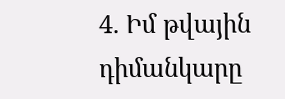4. Իմ թվային դիմանկարը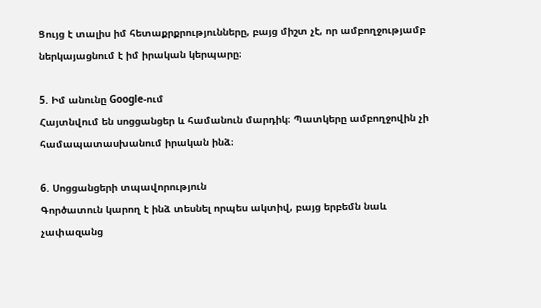Ցույց է տալիս իմ հետաքրքրությունները, բայց միշտ չէ, որ ամբողջությամբ ներկայացնում է իմ իրական կերպարը։

5. Իմ անունը Google-ում
Հայտնվում են սոցցանցեր և համանուն մարդիկ։ Պատկերը ամբողջովին չի համապատասխանում իրական ինձ։

6. Սոցցանցերի տպավորություն
Գործատուն կարող է ինձ տեսնել որպես ակտիվ, բայց երբեմն նաև չափազանց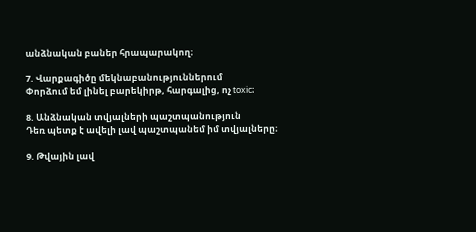անձնական բաներ հրապարակող։

7. Վարքագիծը մեկնաբանություններում
Փորձում եմ լինել բարեկիրթ, հարգալից, ոչ toxic։

8. Անձնական տվյալների պաշտպանություն
Դեռ պետք է ավելի լավ պաշտպանեմ իմ տվյալները։

9. Թվային լավ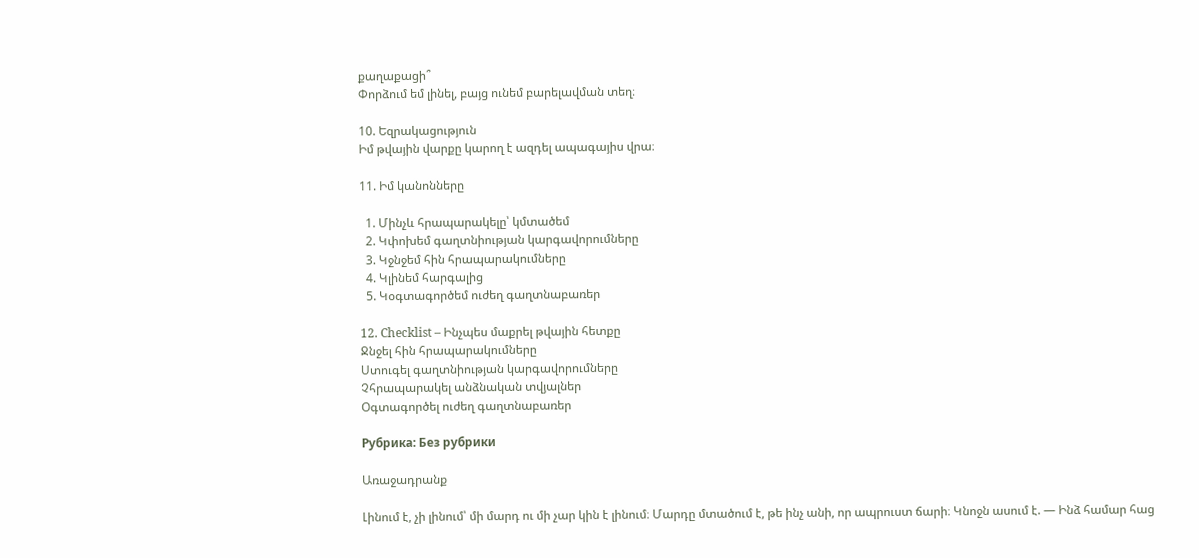քաղաքացի՞
Փորձում եմ լինել, բայց ունեմ բարելավման տեղ։

10. Եզրակացություն
Իմ թվային վարքը կարող է ազդել ապագայիս վրա։

11. Իմ կանոնները

  1. Մինչև հրապարակելը՝ կմտածեմ
  2. Կփոխեմ գաղտնիության կարգավորումները
  3. Կջնջեմ հին հրապարակումները
  4. Կլինեմ հարգալից
  5. Կօգտագործեմ ուժեղ գաղտնաբառեր

12. Checklist – Ինչպես մաքրել թվային հետքը
Ջնջել հին հրապարակումները
Ստուգել գաղտնիության կարգավորումները
Չհրապարակել անձնական տվյալներ
Օգտագործել ուժեղ գաղտնաբառեր

Рубрика: Без рубрики

Առաջադրանք

Լինում է, չի լինում՝ մի մարդ ու մի չար կին է լինում։ Մարդը մտածում է, թե ինչ անի, որ ապրուստ ճարի։ Կնոջն ասում է. — Ինձ համար հաց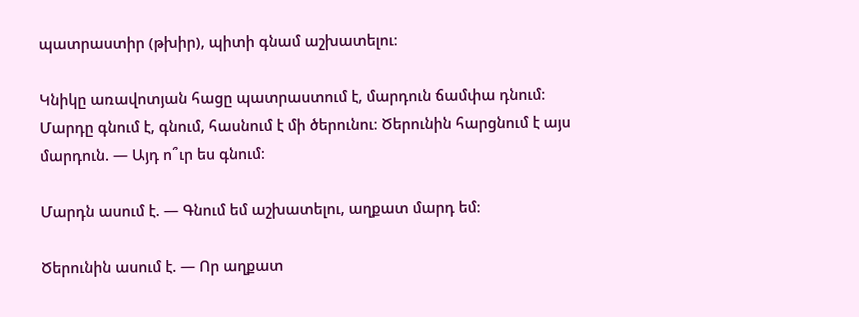պատրաստիր (թխիր), պիտի գնամ աշխատելու։

Կնիկը առավոտյան հացը պատրաստում է, մարդուն ճամփա դնում։ Մարդը գնում է, գնում, հասնում է մի ծերունու։ Ծերունին հարցնում է այս մարդուն. — Այդ ո՞ւր ես գնում։

Մարդն ասում է. — Գնում եմ աշխատելու, աղքատ մարդ եմ։

Ծերունին ասում է. — Որ աղքատ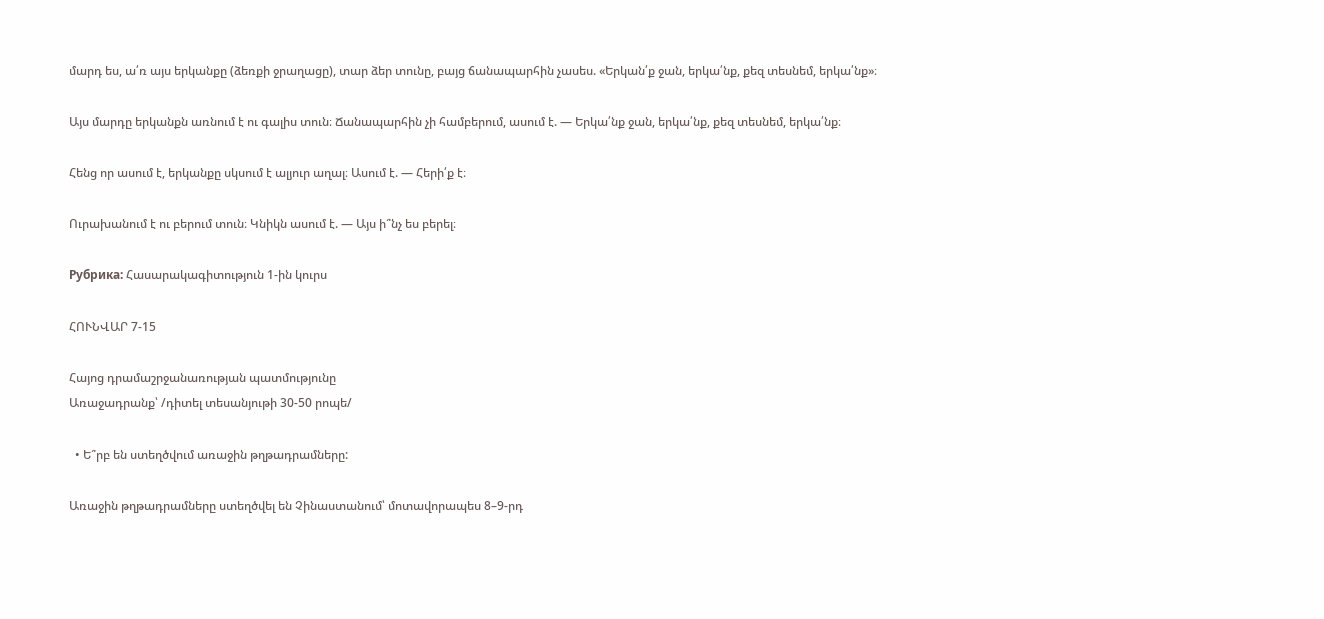մարդ ես, ա՛ռ այս երկանքը (ձեռքի ջրաղացը), տար ձեր տունը, բայց ճանապարհին չասես. «Երկան՛ք ջան, երկա՛նք, քեզ տեսնեմ, երկա՛նք»։

Այս մարդը երկանքն առնում է ու գալիս տուն։ Ճանապարհին չի համբերում, ասում է. — Երկա՛նք ջան, երկա՛նք, քեզ տեսնեմ, երկա՛նք։

Հենց որ ասում է, երկանքը սկսում է ալյուր աղալ։ Ասում է. — Հերի՛ք է։

Ուրախանում է ու բերում տուն։ Կնիկն ասում է. — Այս ի՞նչ ես բերել։

Рубрика: Հասարակագիտություն 1-ին կուրս

ՀՈՒՆՎԱՐ 7-15

Հայոց դրամաշրջանառության պատմությունը
Առաջադրանք՝ /դիտել տեսանյութի 30-50 րոպե/

  • Ե՞րբ են ստեղծվում առաջին թղթադրամները:

Առաջին թղթադրամները ստեղծվել են Չինաստանում՝ մոտավորապես 8–9-րդ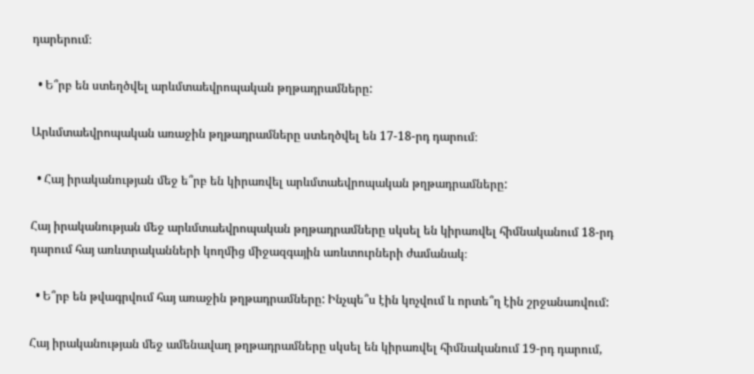դարերում։

  • Ե՞րբ են ստեղծվել արևմտաեվրոպական թղթադրամները:

Արևմտաեվրոպական առաջին թղթադրամները ստեղծվել են 17-18-րդ դարում։

  • Հայ իրականության մեջ ե՞րբ են կիրառվել արևմտաեվրոպական թղթադրամները:

Հայ իրականության մեջ արևմտաեվրոպական թղթադրամները սկսել են կիրառվել հիմնականում 18-րդ դարում հայ առևտրականների կողմից միջազգային առևտուրների ժամանակ։

  • Ե՞րբ են թվագրվում հայ առաջին թղթադրամները: Ինչպե՞ս էին կոչվում և որտե՞ղ էին շրջանառվում:

Հայ իրականության մեջ ամենավաղ թղթադրամները սկսել են կիրառվել հիմնականում 19-րդ դարում,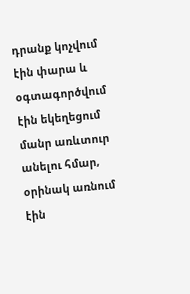դրանք կոչվում էին փարա և օգտագործվում էին եկեղեցում մանր առևտուր անելու հմար, օրինակ առնում էին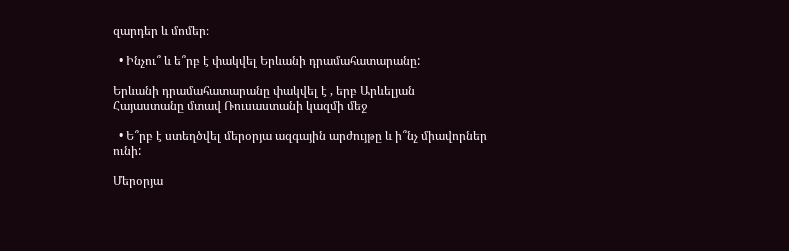զարդեր և մոմեր։

  • Ինչու՞ և ե՞րբ է փակվել Երևանի դրամահատարանը:

Երևանի դրամահատարանը փակվել է , երբ Արևելյան Հայաստանը մտավ Ռուսաստանի կազմի մեջ

  • Ե՞րբ է ստեղծվել մերօրյա ազգային արժույթը և ի՞նչ միավորներ ունի:

Մերօրյա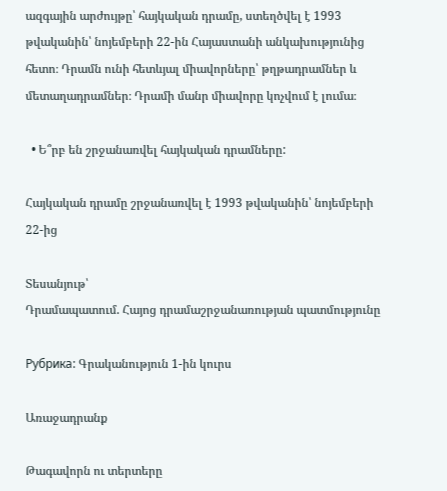ազգային արժույթը՝ հայկական դրամը, ստեղծվել է 1993 թվականին՝ նոյեմբերի 22-ին Հայաստանի անկախությունից հետո։ Դրամն ունի հետևյալ միավորները՝ թղթադրամներ և մետաղադրամներ։ Դրամի մանր միավորը կոչվում է լումա։

  • Ե՞րբ են շրջանառվել հայկական դրամները:

Հայկական դրամը շրջանառվել է 1993 թվականին՝ նոյեմբերի 22-ից

Տեսանյութ՝
Դրամապատում. Հայոց դրամաշրջանառության պատմությունը

Рубрика: Գրականություն 1-ին կուրս

Առաջադրանք

Թագավորն ու տերտերը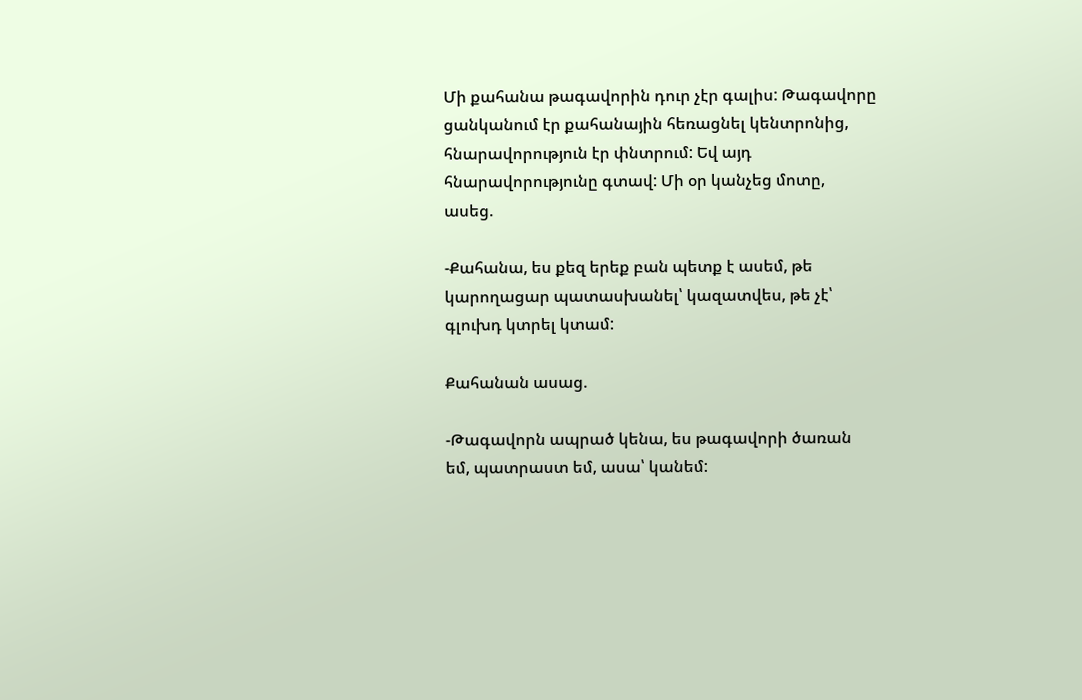Մի քահանա թագավորին դուր չէր գալիս: Թագավորը ցանկանում էր քահանային հեռացնել կենտրոնից, հնարավորություն էր փնտրում: Եվ այդ հնարավորությունը գտավ: Մի օր կանչեց մոտը, ասեց.

-Քահանա, ես քեզ երեք բան պետք է ասեմ, թե կարողացար պատասխանել՝ կազատվես, թե չէ՝ գլուխդ կտրել կտամ:

Քահանան ասաց.

-Թագավորն ապրած կենա, ես թագավորի ծառան եմ, պատրաստ եմ, ասա՝ կանեմ: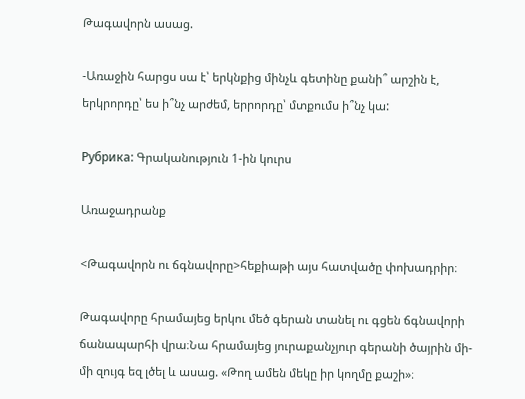Թագավորն ասաց.

-Առաջին հարցս սա է՝ երկնքից մինչև գետինը քանի՞ արշին է, երկրորդը՝ ես ի՞նչ արժեմ, երրորդը՝ մտքումս ի՞նչ կա:

Рубрика: Գրականություն 1-ին կուրս

Առաջադրանք

<Թագավորն ու ճգնավորը>հեքիաթի այս հատվածը փոխադրիր։

Թագավորը հրամայեց երկու մեծ գերան տանել ու գցեն ճգնավորի ճանապարհի վրա։Նա հրամայեց յուրաքանչյուր գերանի ծայրին մի-մի զույգ եզ լծել և ասաց. «Թող ամեն մեկը իր կողմը քաշի»։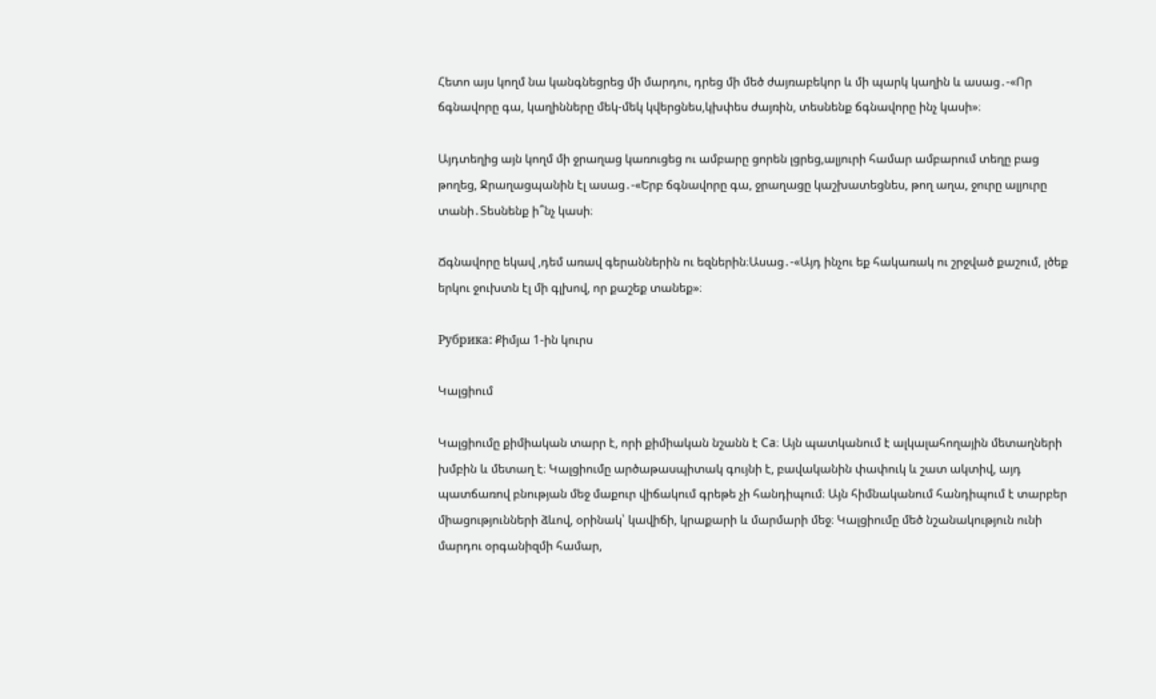Հետո այս կողմ նա կանգնեցրեց մի մարդու, դրեց մի մեծ ժայռաբեկոր և մի պարկ կաղին և ասաց․-«Որ ճգնավորը գա, կաղինները մեկ-մեկ կվերցնես,կխփես ժայռին, տեսնենք ճգնավորը ինչ կասի»։

Այդտեղից այն կողմ մի ջրաղաց կառուցեց ու ամբարը ցորեն լցրեց,ալյուրի համար ամբարում տեղը բաց թողեց, Ջրաղացպանին էլ ասաց․-«Երբ ճգնավորը գա, ջրաղացը կաշխատեցնես, թող աղա, ջուրը ալյուրը տանի․Տեսնենք ի՞նչ կասի։

Ճգնավորը եկավ ,դեմ առավ գերաններին ու եզներին։Ասաց․-«Այդ ինչու եք հակառակ ու շրջված քաշում, լծեք երկու ջուխտն էլ մի գլխով, որ քաշեք տանեք»։

Рубрика: Քիմյա 1-ին կուրս

Կալցիում

Կալցիումը քիմիական տարր է, որի քիմիական նշանն է Ca։ Այն պատկանում է ալկալահողային մետաղների խմբին և մետաղ է։ Կալցիումը արծաթասպիտակ գույնի է, բավականին փափուկ և շատ ակտիվ, այդ պատճառով բնության մեջ մաքուր վիճակում գրեթե չի հանդիպում։ Այն հիմնականում հանդիպում է տարբեր միացությունների ձևով, օրինակ՝ կավիճի, կրաքարի և մարմարի մեջ։ Կալցիումը մեծ նշանակություն ունի մարդու օրգանիզմի համար,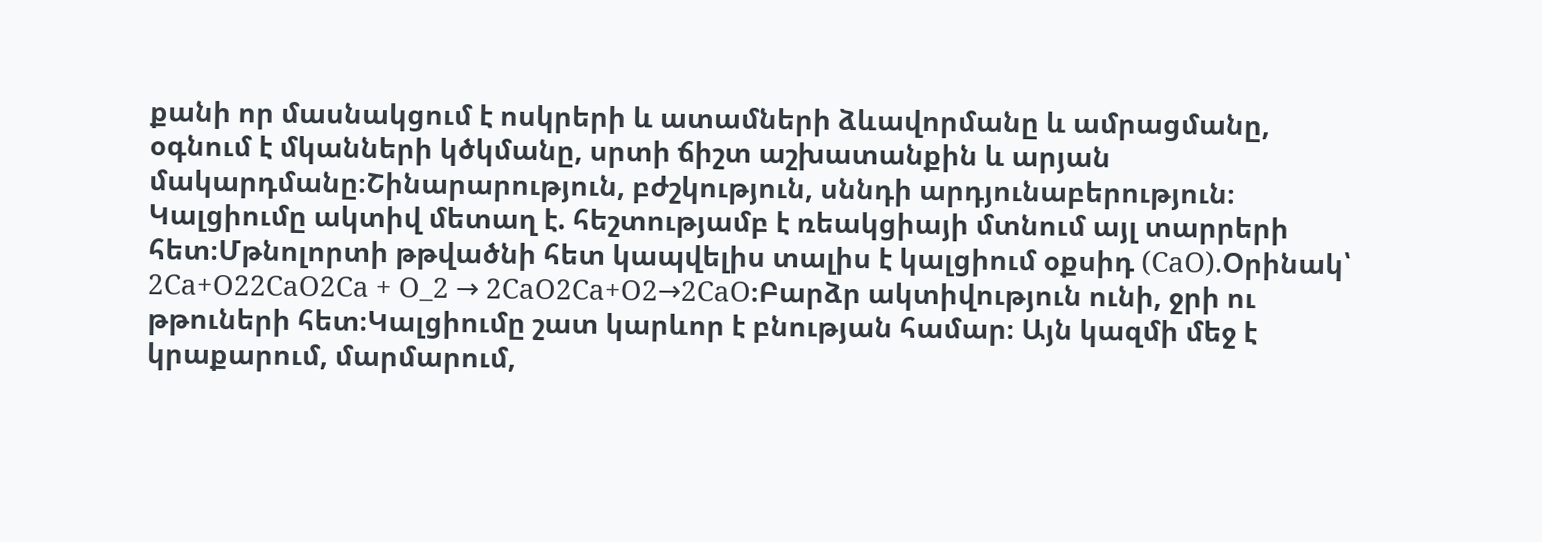քանի որ մասնակցում է ոսկրերի և ատամների ձևավորմանը և ամրացմանը, օգնում է մկանների կծկմանը, սրտի ճիշտ աշխատանքին և արյան մակարդմանը։Շինարարություն, բժշկություն, սննդի արդյունաբերություն։ Կալցիումը ակտիվ մետաղ է. հեշտությամբ է ռեակցիայի մտնում այլ տարրերի հետ։Մթնոլորտի թթվածնի հետ կապվելիս տալիս է կալցիում օքսիդ (CaO).Օրինակ՝ 2Ca+O22CaO2Ca + O_2 → 2CaO2Ca+O2→2CaO։Բարձր ակտիվություն ունի, ջրի ու թթուների հետ։Կալցիումը շատ կարևոր է բնության համար։ Այն կազմի մեջ է կրաքարում, մարմարում,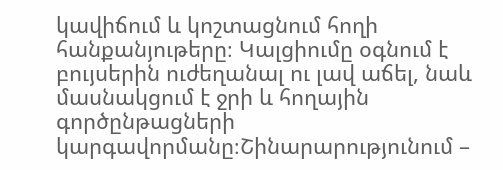կավիճում և կոշտացնում հողի հանքանյութերը։ Կալցիումը օգնում է բույսերին ուժեղանալ ու լավ աճել, նաև մասնակցում է ջրի և հողային գործընթացների կարգավորմանը։Շինարարությունում –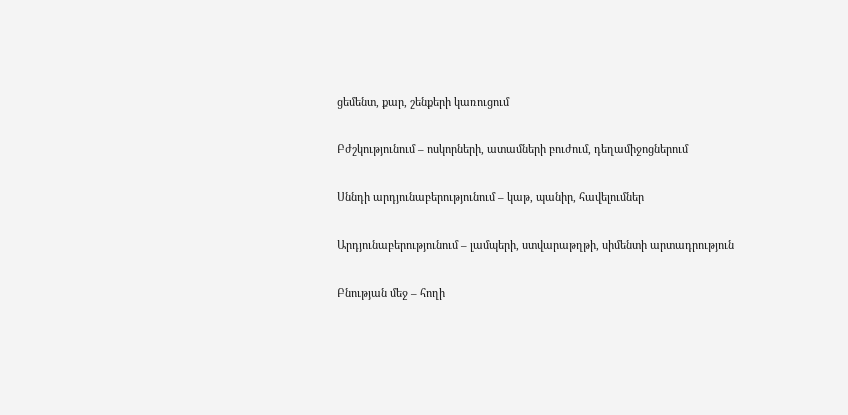ցեմենտ, քար, շենքերի կառուցում

Բժշկությունում – ոսկորների, ատամների բուժում, դեղամիջոցներում

Սննդի արդյունաբերությունում – կաթ, պանիր, հավելումներ

Արդյունաբերությունում – լամպերի, ստվարաթղթի, սիմենտի արտադրություն

Բնության մեջ – հողի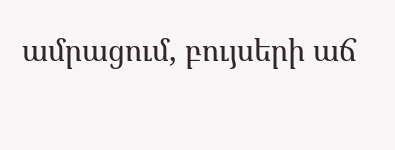ամրացում, բույսերի աճ